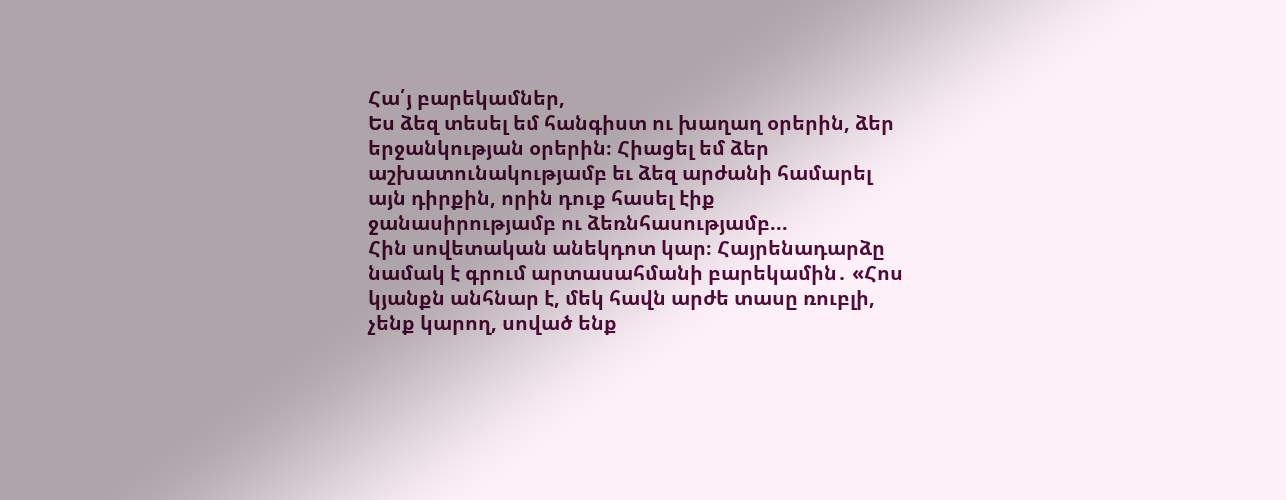Հա՛յ բարեկամներ,
Ես ձեզ տեսել եմ հանգիստ ու խաղաղ օրերին, ձեր երջանկության օրերին։ Հիացել եմ ձեր աշխատունակությամբ եւ ձեզ արժանի համարել այն դիրքին, որին դուք հասել էիք ջանասիրությամբ ու ձեռնհասությամբ...
Հին սովետական անեկդոտ կար։ Հայրենադարձը նամակ է գրում արտասահմանի բարեկամին․ «Հոս կյանքն անհնար է, մեկ հավն արժե տասը ռուբլի, չենք կարող, սոված ենք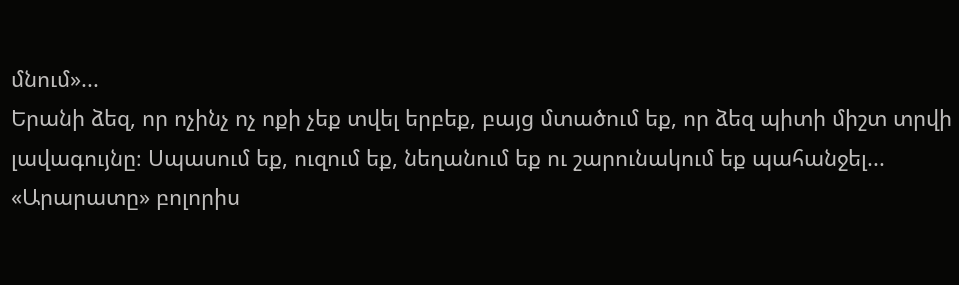մնում»...
Երանի ձեզ, որ ոչինչ ոչ ոքի չեք տվել երբեք, բայց մտածում եք, որ ձեզ պիտի միշտ տրվի լավագույնը։ Սպասում եք, ուզում եք, նեղանում եք ու շարունակում եք պահանջել...
«Արարատը» բոլորիս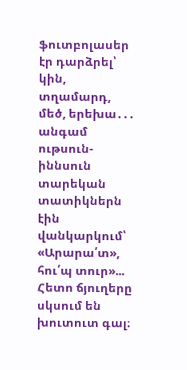ֆուտբոլասեր էր դարձրել՝ կին, տղամարդ, մեծ, երեխա․․․ անգամ ութսուն-իննսուն տարեկան տատիկներն էին վանկարկում՝ «Արարա՛տ», հու՛պ տուր»...
Հետո ճյուղերը սկսում են խուտուտ գալ։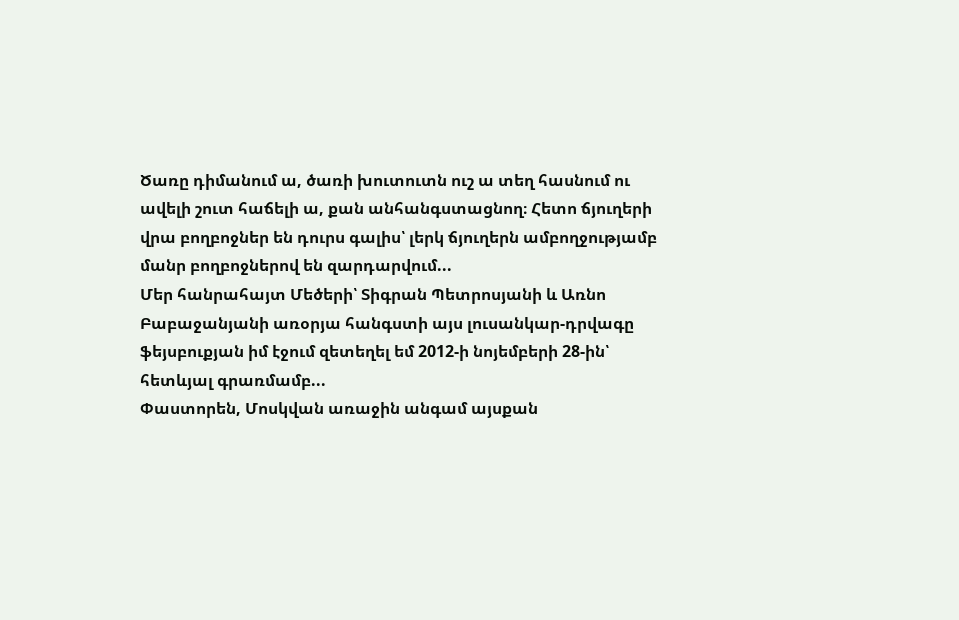Ծառը դիմանում ա, ծառի խուտուտն ուշ ա տեղ հասնում ու ավելի շուտ հաճելի ա, քան անհանգստացնող։ Հետո ճյուղերի վրա բողբոջներ են դուրս գալիս՝ լերկ ճյուղերն ամբողջությամբ մանր բողբոջներով են զարդարվում...
Մեր հանրահայտ Մեծերի՝ Տիգրան Պետրոսյանի և Առնո Բաբաջանյանի առօրյա հանգստի այս լուսանկար-դրվագը ֆեյսբուքյան իմ էջում զետեղել եմ 2012-ի նոյեմբերի 28-ին՝ հետևյալ գրառմամբ...
Փաստորեն, Մոսկվան առաջին անգամ այսքան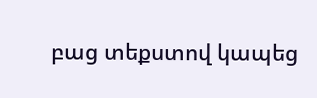բաց տեքստով կապեց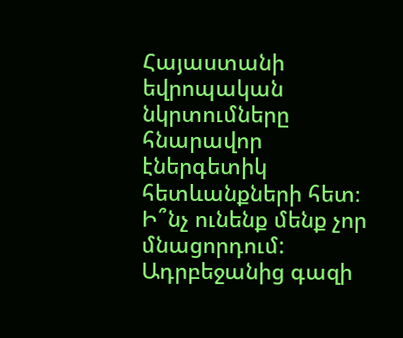Հայաստանի եվրոպական նկրտումները հնարավոր էներգետիկ հետևանքների հետ։
Ի՞նչ ունենք մենք չոր մնացորդում:
Ադրբեջանից գազի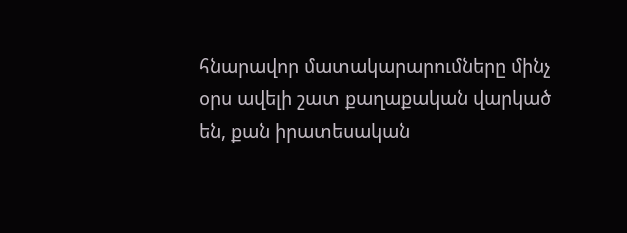հնարավոր մատակարարումները մինչ օրս ավելի շատ քաղաքական վարկած են, քան իրատեսական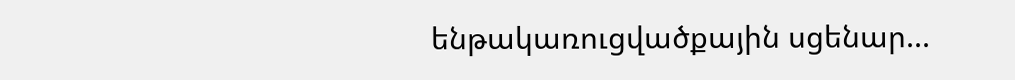ենթակառուցվածքային սցենար...